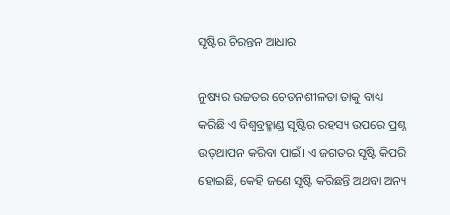ସୃଷ୍ଟିର ଚିରନ୍ତନ ଆଧାର

ନୁଷ୍ୟର ଉଚ୍ଚତର ଚେତନଶୀଳତା ତାକୁ ବାଧ୍ୟ କରିଛି ଏ ବିଶ୍ୱବ୍ରହ୍ମାଣ୍ଡ ସୃଷ୍ଟିର ରହସ୍ୟ ଉପରେ ପ୍ରଶ୍ନ ଉତ୍‌ଥାପନ କରିବା ପାଇଁ। ଏ ଜଗତର ସୃଷ୍ଟି କିପରି ହୋଇଛି, କେହି ଜଣେ ସୃଷ୍ଟି କରିଛନ୍ତି ଅଥବା ଅନ୍ୟ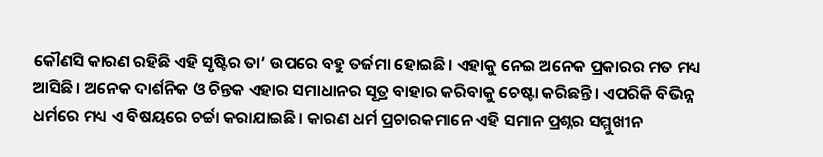କୌଣସି କାରଣ ରହିଛି ଏହି ସୃଷ୍ଟିର ତା’ ଉପରେ ବହୁ ତର୍ଜମା ହୋଇଛି। ଏହାକୁ ନେଇ ଅନେକ ପ୍ରକାରର ମତ ମଧ୍ୟ ଆସିଛି। ଅନେକ ଦାର୍ଶନିକ ଓ ଚିନ୍ତକ ଏହାର ସମାଧାନର ସୂତ୍ର ବାହାର କରିବାକୁ ଚେଷ୍ଟା କରିଛନ୍ତି। ଏପରିକି ବିଭିନ୍ନ ଧର୍ମରେ ମଧ୍ୟ ଏ ବିଷୟରେ ଚର୍ଚ୍ଚା କରାଯାଇଛି। କାରଣ ଧର୍ମ ପ୍ରଚାରକମାନେ ଏହି ସମାନ ପ୍ରଶ୍ନର ସମ୍ମୁଖୀନ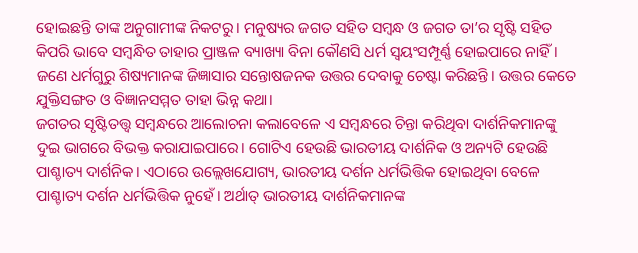ହୋଇଛନ୍ତି ତାଙ୍କ ଅନୁଗାମୀଙ୍କ ନିକଟରୁ। ମନୁଷ୍ୟର ଜଗତ ସହିତ ସମ୍ୱନ୍ଧ ଓ ଜଗତ ତା’ର ସୃଷ୍ଟି ସହିତ କିପରି ଭାବେ ସମ୍ୱନ୍ଧିତ ତାହାର ପ୍ରାଞ୍ଜଳ ବ୍ୟାଖ୍ୟା ବିନା କୌଣସି ଧର୍ମ ସ୍ୱୟଂସମ୍ପୂର୍ଣ୍ଣ ହୋଇପାରେ ନାହିଁ। ଜଣେ ଧର୍ମଗୁରୁ ଶିଷ୍ୟମାନଙ୍କ ଜିଜ୍ଞାସାର ସନ୍ତୋଷଜନକ ଉତ୍ତର ଦେବାକୁ ଚେଷ୍ଟା କରିଛନ୍ତି। ଉତ୍ତର କେତେ ଯୁକ୍ତିସଙ୍ଗତ ଓ ବିଜ୍ଞାନସମ୍ମତ ତାହା ଭିନ୍ନ କଥା।
ଜଗତର ସୃଷ୍ଟିତତ୍ତ୍ୱ ସମ୍ୱନ୍ଧରେ ଆଲୋଚନା କଲାବେଳେ ଏ ସମ୍ୱନ୍ଧରେ ଚିନ୍ତା କରିଥିବା ଦାର୍ଶନିକମାନଙ୍କୁ ଦୁଇ ଭାଗରେ ବିଭକ୍ତ କରାଯାଇପାରେ। ଗୋଟିଏ ହେଉଛି ଭାରତୀୟ ଦାର୍ଶନିକ ଓ ଅନ୍ୟଟି ହେଉଛି ପାଶ୍ଚାତ୍ୟ ଦାର୍ଶନିକ। ଏଠାରେ ଉଲ୍ଲେଖଯୋଗ୍ୟ, ଭାରତୀୟ ଦର୍ଶନ ଧର୍ମଭିତ୍ତିକ ହୋଇଥିବା ବେଳେ ପାଶ୍ଚାତ୍ୟ ଦର୍ଶନ ଧର୍ମଭିତ୍ତିକ ନୁହେଁ। ଅର୍ଥାତ୍‌ ଭାରତୀୟ ଦାର୍ଶନିକମାନଙ୍କ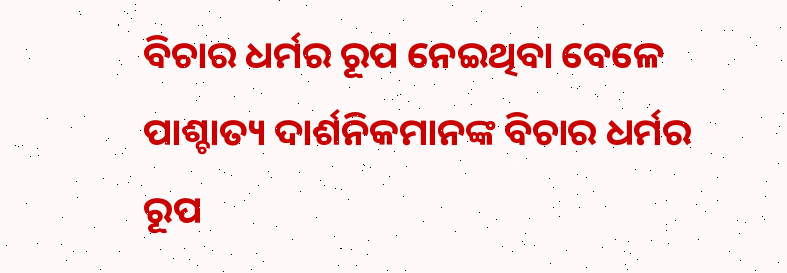ବିଚାର ଧର୍ମର ରୂପ ନେଇଥିବା ବେଳେ ପାଶ୍ଚାତ୍ୟ ଦାର୍ଶନିକମାନଙ୍କ ବିଚାର ଧର୍ମର ରୂପ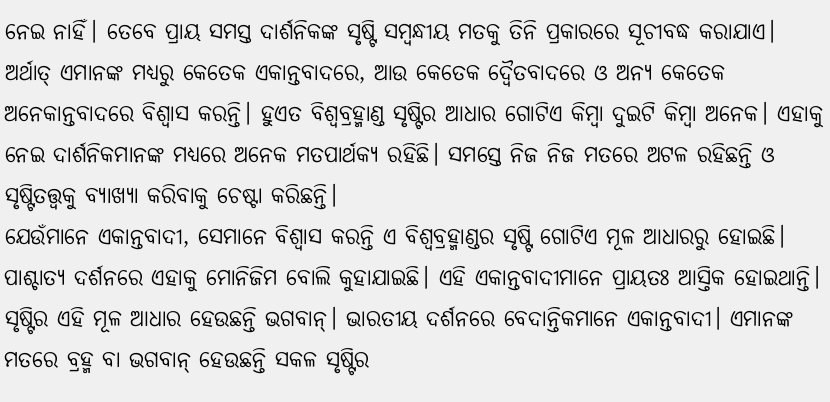ନେଇ ନାହିଁ। ତେବେ ପ୍ରାୟ ସମସ୍ତ ଦାର୍ଶନିକଙ୍କ ସୃଷ୍ଟି ସମ୍ୱନ୍ଧୀୟ ମତକୁ ତିନି ପ୍ରକାରରେ ସୂଚୀବଦ୍ଧ କରାଯାଏ। ଅର୍ଥାତ୍‌ ଏମାନଙ୍କ ମଧ୍ୟରୁ କେତେକ ଏକାନ୍ତବାଦରେ, ଆଉ କେତେକ ଦ୍ୱୈତବାଦରେ ଓ ଅନ୍ୟ କେତେକ ଅନେକାନ୍ତବାଦରେ ବିଶ୍ୱାସ କରନ୍ତି। ହୁଏତ ବିଶ୍ୱବ୍ରହ୍ମାଣ୍ଡ ସୃଷ୍ଟିର ଆଧାର ଗୋଟିଏ କିମ୍ୱା ଦୁଇଟି କିମ୍ୱା ଅନେକ। ଏହାକୁ ନେଇ ଦାର୍ଶନିକମାନଙ୍କ ମଧ୍ୟରେ ଅନେକ ମତପାର୍ଥକ୍ୟ ରହିଛି। ସମସ୍ତେ ନିଜ ନିଜ ମତରେ ଅଟଳ ରହିଛନ୍ତି ଓ ସୃଷ୍ଟିତତ୍ତ୍ୱକୁ ବ୍ୟାଖ୍ୟା କରିବାକୁ ଚେଷ୍ଟା କରିଛନ୍ତି।
ଯେଉଁମାନେ ଏକାନ୍ତବାଦୀ, ସେମାନେ ବିଶ୍ୱାସ କରନ୍ତି ଏ ବିଶ୍ୱବ୍ରହ୍ମାଣ୍ଡର ସୃଷ୍ଟି ଗୋଟିଏ ମୂଳ ଆଧାରରୁ ହୋଇଛି। ପାଶ୍ଚାତ୍ୟ ଦର୍ଶନରେ ଏହାକୁ ମୋନିଜିମ ବୋଲି କୁହାଯାଇଛି। ଏହି ଏକାନ୍ତବାଦୀମାନେ ପ୍ରାୟତଃ ଆସ୍ତିକ ହୋଇଥାନ୍ତି। ସୃଷ୍ଟିର ଏହି ମୂଳ ଆଧାର ହେଉଛନ୍ତି ଭଗବାନ୍‌। ଭାରତୀୟ ଦର୍ଶନରେ ବେଦାନ୍ତିକମାନେ ଏକାନ୍ତବାଦୀ। ଏମାନଙ୍କ ମତରେ ବ୍ରହ୍ମ ବା ଭଗବାନ୍‌ ହେଉଛନ୍ତି ସକଳ ସୃଷ୍ଟିର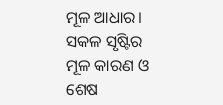ମୂଳ ଆଧାର। ସକଳ ସୃଷ୍ଟିର ମୂଳ କାରଣ ଓ ଶେଷ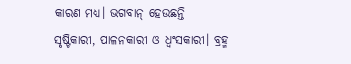କାରଣ ମଧ୍ୟ। ଭଗବାନ୍‌ ହେଉଛନ୍ତି ସୃଷ୍ଟିକାରୀ, ପାଳନକାରୀ ଓ ଧ୍ୱଂସକାରୀ। ବ୍ରହ୍ମ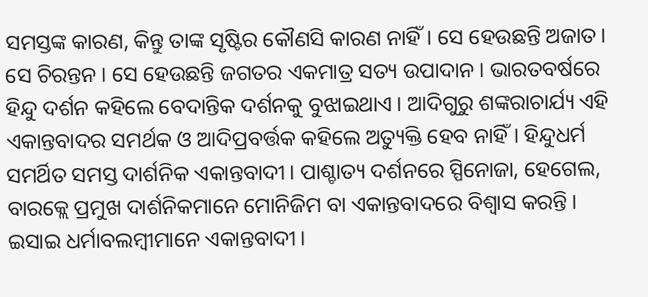ସମସ୍ତଙ୍କ କାରଣ, କିନ୍ତୁ ତାଙ୍କ ସୃଷ୍ଟିର କୌଣସି କାରଣ ନାହିଁ। ସେ ହେଉଛନ୍ତି ଅଜାତ। ସେ ଚିରନ୍ତନ। ସେ ହେଉଛନ୍ତି ଜଗତର ଏକମାତ୍ର ସତ୍ୟ ଉପାଦାନ। ଭାରତବର୍ଷରେ ହିନ୍ଦୁ ଦର୍ଶନ କହିଲେ ବେଦାନ୍ତିକ ଦର୍ଶନକୁ ବୁଝାଇଥାଏ। ଆଦିଗୁରୁ ଶଙ୍କରାଚାର୍ଯ୍ୟ ଏହି ଏକାନ୍ତବାଦର ସମର୍ଥକ ଓ ଆଦିପ୍ରବର୍ତ୍ତକ କହିଲେ ଅତ୍ୟୁକ୍ତି ହେବ ନାହିଁ। ହିନ୍ଦୁଧର୍ମ ସମର୍ଥିତ ସମସ୍ତ ଦାର୍ଶନିକ ଏକାନ୍ତବାଦୀ। ପାଶ୍ଚାତ୍ୟ ଦର୍ଶନରେ ସ୍ପିନୋଜା, ହେଗେଲ, ବାରକ୍ଲେ ପ୍ରମୁଖ ଦାର୍ଶନିକମାନେ ମୋନିଜିମ ବା ଏକାନ୍ତବାଦରେ ବିଶ୍ୱାସ କରନ୍ତି। ଇସାଇ ଧର୍ମାବଲମ୍ୱୀମାନେ ଏକାନ୍ତବାଦୀ।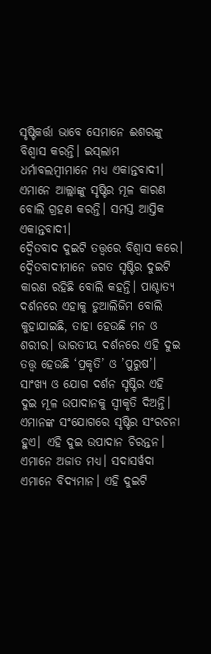ସୃଷ୍ଟିକର୍ତ୍ତା ଭାବେ ସେମାନେ ଈଶରଙ୍କୁ ବିଶ୍ୱାସ କରନ୍ତି। ଇସ୍‌ଲାମ ଧର୍ମାବଲମ୍ୱୀମାନେ ମଧ୍ୟ ଏକାନ୍ତବାଦୀ। ଏମାନେ ଆଲ୍ଲାଙ୍କୁ ସୃଷ୍ଟିର ମୂଳ କାରଣ ବୋଲି ଗ୍ରହଣ କରନ୍ତି। ସମସ୍ତ ଆସ୍ତିକ ଏକାନ୍ତବାଦୀ।
ଦ୍ୱୈତବାଦ ଦୁଇଟି ତତ୍ତ୍ୱରେ ବିଶ୍ୱାସ କରେ। ଦ୍ୱୈତବାଦୀମାନେ ଜଗତ ସୃଷ୍ଟିର ଦୁଇଟି କାରଣ ରହିଛି ବୋଲି କହନ୍ତି। ପାଶ୍ଚାତ୍ୟ ଦର୍ଶନରେ ଏହାକୁ ଡୁଆଲିଜିମ ବୋଲି କୁହାଯାଇଛି, ତାହା ହେଉଛି ମନ ଓ ଶରୀର। ଭାରତୀୟ ଦର୍ଶନରେ ଏହି ଦୁଇ ତତ୍ତ୍ୱ ହେଉଛି ‘ପ୍ରକୃତି’ ଓ ’ପୁରୁଷ’। ସାଂଖ୍ୟ ଓ ଯୋଗ ଦର୍ଶନ ସୃଷ୍ଟିର ଏହି ଦୁଇ ମୂଳ ଉପାଦାନକୁ ସ୍ୱୀକୃତି ଦିଅନ୍ତି। ଏମାନଙ୍କ ସଂଯୋଗରେ ସୃଷ୍ଟିର ସଂରଚନା ହୁଏ। ଏହି ଦୁଇ ଉପାଦାନ ଚିରନ୍ତନ। ଏମାନେ ଅଜାତ ମଧ୍ୟ। ସଦାସର୍ୱଦା ଏମାନେ ବିଦ୍ୟମାନ। ଏହି ଦୁଇଟି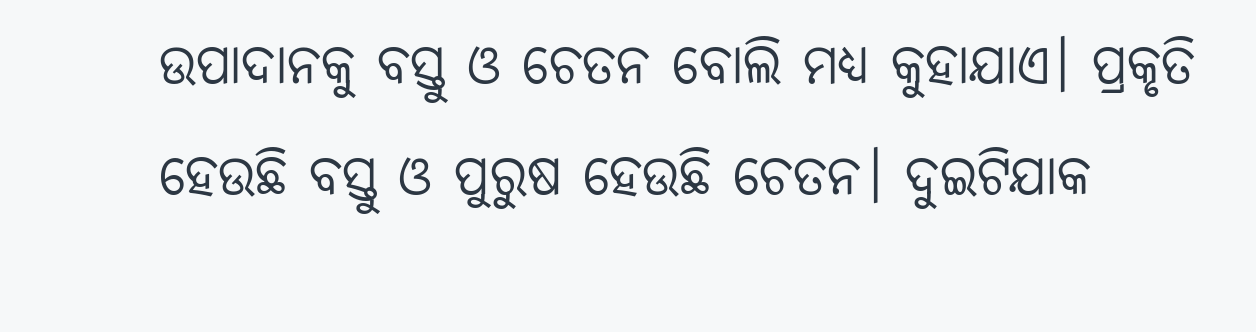ଉପାଦାନକୁ ବସ୍ତୁ ଓ ଚେତନ ବୋଲି ମଧ୍ୟ କୁହାଯାଏ। ପ୍ରକୃତି ହେଉଛି ବସ୍ତୁ ଓ ପୁରୁଷ ହେଉଛି ଚେତନ। ଦୁଇଟିଯାକ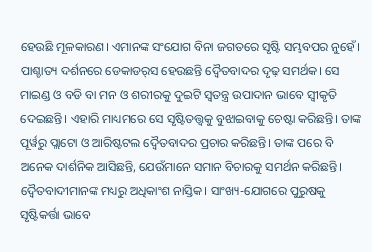ହେଉଛି ମୂଳକାରଣ। ଏମାନଙ୍କ ସଂଯୋଗ ବିନା ଜଗତରେ ସୃଷ୍ଟି ସମ୍ଭବପର ନୁହେଁ। ପାଶ୍ଚାତ୍ୟ ଦର୍ଶନରେ ଡେକାଡର୍‌ସ ହେଉଛନ୍ତି ଦ୍ୱୈତବାଦର ଦୃଢ଼ ସମର୍ଥକ। ସେ ମାଇଣ୍ଡ ଓ ବଡି ବା ମନ ଓ ଶରୀରକୁ ଦୁଇଟି ସ୍ୱତନ୍ତ୍ର ଉପାଦାନ ଭାବେ ସ୍ୱୀକୃତି ଦେଇଛନ୍ତି। ଏହାରି ମାଧ୍ୟମରେ ସେ ସୃଷ୍ଟିତତ୍ତ୍ୱକୁ ବୁଝାଇବାକୁ ଚେଷ୍ଟା କରିଛନ୍ତି। ତାଙ୍କ ପୂର୍ୱରୁ ପ୍ଲାଟୋ ଓ ଆରିଷ୍ଟଟଲ ଦ୍ୱୈତବାଦର ପ୍ରଚାର କରିଛନ୍ତି। ତାଙ୍କ ପରେ ବି ଅନେକ ଦାର୍ଶନିକ ଆସିଛନ୍ତି, ଯେଉଁମାନେ ସମାନ ବିଚାରକୁ ସମର୍ଥନ କରିଛନ୍ତି। ଦ୍ୱୈତବାଦୀମାନଙ୍କ ମଧ୍ୟରୁ ଅଧିକାଂଶ ନାସ୍ତିକ। ସାଂଖ୍ୟ-ଯୋଗରେ ପୁରୁଷକୁ ସୃଷ୍ଟିକର୍ତ୍ତା ଭାବେ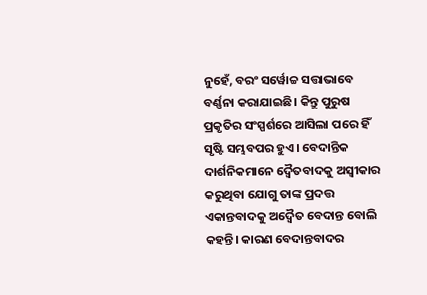ନୁହେଁ, ବରଂ ସର୍ୱୋଚ୍ଚ ସତ୍ତାଭାବେ ବର୍ଣ୍ଣନା କରାଯାଇଛି। କିନ୍ତୁ ପୁରୁଷ ପ୍ରକୃତିର ସଂସ୍ପର୍ଶରେ ଆସିଲା ପରେ ହିଁ ସୃଷ୍ଟି ସମ୍ଭବପର ହୁଏ। ବେଦାନ୍ତିକ ଦାର୍ଶନିକମାନେ ଦ୍ୱୈତବାଦକୁ ଅସ୍ୱୀକାର କରୁଥିବା ଯୋଗୁ ତାଙ୍କ ପ୍ରଦତ୍ତ ଏକାନ୍ତବାଦକୁ ଅଦ୍ୱୈତ ବେଦାନ୍ତ ବୋଲି କହନ୍ତି। କାରଣ ବେଦାନ୍ତବାଦର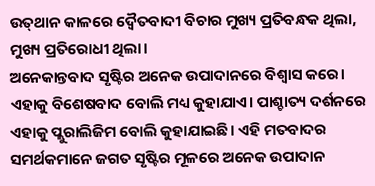ଉତ୍‌ଥାନ କାଳରେ ଦ୍ୱୈତବାଦୀ ବିଚାର ମୁଖ୍ୟ ପ୍ରତିବନ୍ଧକ ଥିଲା, ମୁଖ୍ୟ ପ୍ରତିରୋଧୀ ଥିଲା।
ଅନେକାନ୍ତବାଦ ସୃଷ୍ଟିର ଅନେକ ଉପାଦାନରେ ବିଶ୍ୱାସ କରେ। ଏହାକୁ ବିଶେଷବାଦ ବୋଲି ମଧ୍ୟ କୁହାଯାଏ। ପାଶ୍ଚାତ୍ୟ ଦର୍ଶନରେ ଏହାକୁ ପ୍ଲୁରାଲିଜିମ ବୋଲି କୁହାଯାଇଛି। ଏହି ମତବାଦର ସମର୍ଥକମାନେ ଜଗତ ସୃଷ୍ଟିର ମୂଳରେ ଅନେକ ଉପାଦାନ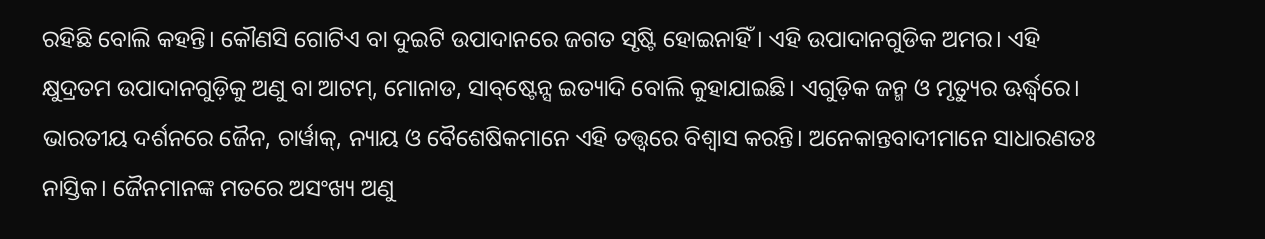ରହିଛି ବୋଲି କହନ୍ତି। କୌଣସି ଗୋଟିଏ ବା ଦୁଇଟି ଉପାଦାନରେ ଜଗତ ସୃଷ୍ଟି ହୋଇନାହିଁ। ଏହି ଉପାଦାନଗୁଡିକ ଅମର। ଏହି କ୍ଷୁଦ୍ରତମ ଉପାଦାନଗୁଡ଼ିକୁ ଅଣୁ ବା ଆଟମ୍‌, ମୋନାଡ, ସାବ୍‌ଷ୍ଟେନ୍ସ ଇତ୍ୟାଦି ବୋଲି କୁହାଯାଇଛି। ଏଗୁଡ଼ିକ ଜନ୍ମ ଓ ମୃତ୍ୟୁର ଊର୍ଦ୍ଧ୍ୱରେ। ଭାରତୀୟ ଦର୍ଶନରେ ଜୈନ, ଚାର୍ୱାକ୍‌, ନ୍ୟାୟ ଓ ବୈଶେଷିକମାନେ ଏହି ତତ୍ତ୍ୱରେ ବିଶ୍ୱାସ କରନ୍ତି। ଅନେକାନ୍ତବାଦୀମାନେ ସାଧାରଣତଃ ନାସ୍ତିକ। ଜୈନମାନଙ୍କ ମତରେ ଅସଂଖ୍ୟ ଅଣୁ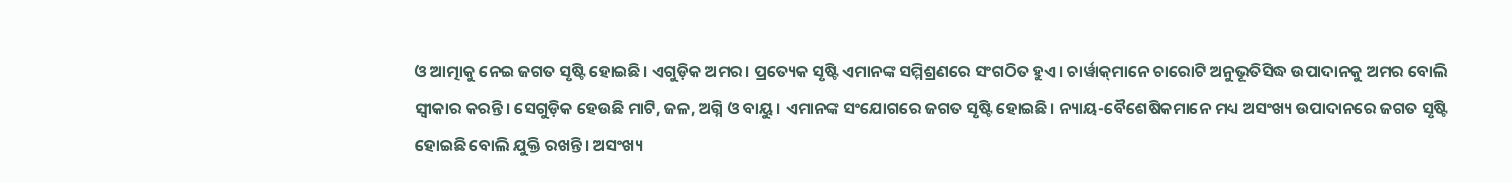ଓ ଆତ୍ମାକୁ ନେଇ ଜଗତ ସୃଷ୍ଟି ହୋଇଛି। ଏଗୁଡ଼ିକ ଅମର। ପ୍ରତ୍ୟେକ ସୃଷ୍ଟି ଏମାନଙ୍କ ସମ୍ମିଶ୍ରଣରେ ସଂଗଠିତ ହୁଏ। ଚାର୍ୱାକ୍‌ମାନେ ଚାରୋଟି ଅନୁଭୂତିସିଦ୍ଧ ଉପାଦାନକୁ ଅମର ବୋଲି ସ୍ୱୀକାର କରନ୍ତି। ସେଗୁଡ଼ିକ ହେଉଛି ମାଟି, ଜଳ, ଅଗ୍ନି ଓ ବାୟୁ। ଏମାନଙ୍କ ସଂଯୋଗରେ ଜଗତ ସୃଷ୍ଟି ହୋଇଛି। ନ୍ୟାୟ-ବୈଶେଷିକମାନେ ମଧ୍ୟ ଅସଂଖ୍ୟ ଉପାଦାନରେ ଜଗତ ସୃଷ୍ଟି ହୋଇଛି ବୋଲି ଯୁକ୍ତି ରଖନ୍ତି। ଅସଂଖ୍ୟ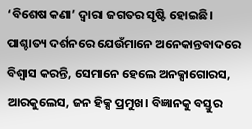‘ବିଶେଷ କଣା’ ଦ୍ୱାରା ଜଗତର ସୃଷ୍ଟି ହୋଇଛି। ପାଶ୍ଚାତ୍ୟ ଦର୍ଶନରେ ଯେଉଁମାନେ ଅନେକାନ୍ତବାଦରେ ବିଶ୍ୱାସ କରନ୍ତି, ସେମାନେ ହେଲେ ଅନକ୍ସାଗୋରସ, ଆରକୁଲେସ, ଜନ ହିକ୍ସ ପ୍ରମୁଖ। ବିଜ୍ଞାନକୁ ବସ୍ତୁର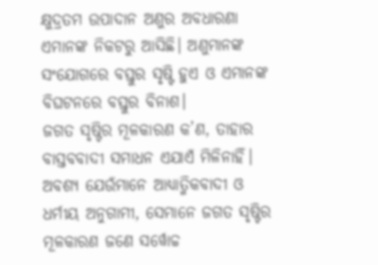କ୍ଷୁଦ୍ରତମ ଉପାଦାନ ଅଣୁର ଅବଧାରଣା ଏମାନଙ୍କ ନିକଟରୁ ଆସିଛି। ଅଣୁମାନଙ୍କ ସଂଯୋଗରେ ବସ୍ତୁର ସୃଷ୍ଟି ହୁଏ ଓ ଏମାନଙ୍କ ବିଘଟନରେ ବସ୍ତୁର ବିନାଶ।
ଜଗତ ସୃଷ୍ଟିର ମୂଳକାରଣ କ’ଣ, ତାହାର ବାସ୍ତବବାଦୀ ସମାଧନ ଏଯାଏଁ ମିଳିନାହିଁ। ଅବଶ୍ୟ ଯେଉଁମାନେ ଆଧ୍ୟାତ୍ମିକବାଦୀ ଓ ଧର୍ମୀୟ ଅନୁଗାମୀ, ସେମାନେ ଜଗତ ସୃଷ୍ଟିର ମୂଳକାରଣ ଜଣେ ସର୍ୱୋଚ୍ଚ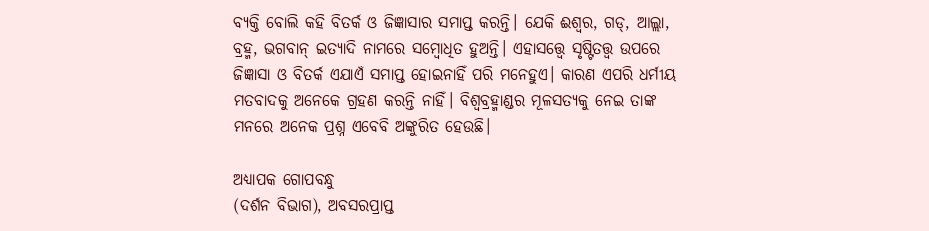ବ୍ୟକ୍ତି ବୋଲି କହି ବିତର୍କ ଓ ଜିଜ୍ଞାସାର ସମାପ୍ତ କରନ୍ତି। ଯେକି ଈଶ୍ୱର, ଗଡ୍‌, ଆଲ୍ଲା, ବ୍ରହ୍ମ, ଭଗବାନ୍‌ ଇତ୍ୟାଦି ନାମରେ ସମ୍ୱୋଧିତ ହୁଅନ୍ତି। ଏହାସତ୍ତ୍ୱେ ସୃଷ୍ଟିତତ୍ତ୍ୱ ଉପରେ ଜିଜ୍ଞାସା ଓ ବିତର୍କ ଏଯାଏଁ ସମାପ୍ତ ହୋଇନାହିଁ ପରି ମନେହୁଏ। କାରଣ ଏପରି ଧର୍ମୀୟ ମତବାଦକୁ ଅନେକେ ଗ୍ରହଣ କରନ୍ତି ନାହିଁ। ବିଶ୍ୱବ୍ରହ୍ମାଣ୍ଡର ମୂଳସତ୍ୟକୁ ନେଇ ତାଙ୍କ ମନରେ ଅନେକ ପ୍ରଶ୍ନ ଏବେବି ଅଙ୍କୁରିତ ହେଉଛି।

ଅଧ୍ୟାପକ ଗୋପବନ୍ଧୁ
(ଦର୍ଶନ ବିଭାଗ), ଅବସରପ୍ରାପ୍ତ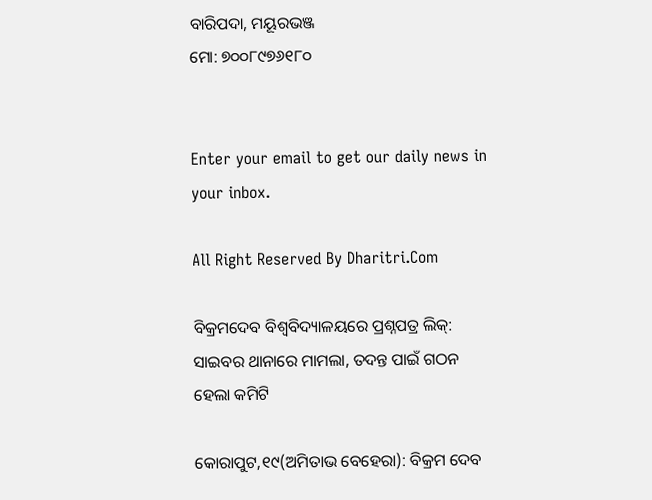ବାରିପଦା, ମୟୂରଭଞ୍ଜ
ମୋ: ୭୦୦୮୯୭୬୧୮୦


Enter your email to get our daily news in your inbox.

All Right Reserved By Dharitri.Com

ବିକ୍ରମଦେବ ବିଶ୍ୱବିଦ୍ୟାଳୟରେ ପ୍ରଶ୍ନପତ୍ର ଲିକ୍‌: ସାଇବର ଥାନାରେ ମାମଲା, ତଦନ୍ତ ପାଇଁ ଗଠନ ହେଲା କମିଟି

କୋରାପୁଟ,୧୯(ଅମିତାଭ ବେହେରା): ବିକ୍ରମ ଦେବ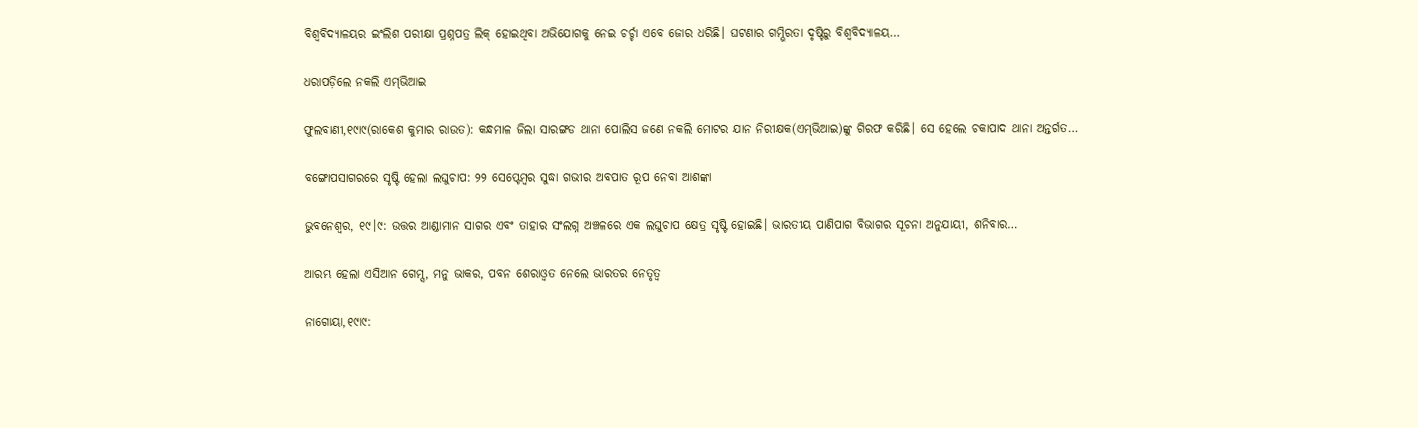ବିଶ୍ୱବିଦ୍ୟାଳୟର ଇଂଲିଶ ପରୀକ୍ଷା ପ୍ରଶ୍ନପତ୍ର ଲିକ୍‌ ହୋଇଥିବା ଅଭିଯୋଗକୁ ନେଇ ଚର୍ଚ୍ଚା ଏବେ ଜୋର ଧରିଛି। ଘଟଣାର ଗମ୍ଭିରତା ଦୃଷ୍ଟିରୁ ବିଶ୍ୱବିଦ୍ୟାଳୟ…

ଧରାପଡ଼ିଲେ ନକଲି ଏମ୍‌ଭିଆଇ

ଫୁଲବାଣୀ,୧୯ା୯(ରାକେଶ କୁମାର ରାଉତ): କନ୍ଧମାଳ ଜିଲା ସାରଙ୍ଗଡ ଥାନା ପୋଲିସ ଜଣେ ନକଲି ମୋଟର ଯାନ ନିରୀକ୍ଷକ(ଏମ୍‌ଭିଆଇ)ଙ୍କୁ ଗିରଫ କରିଛି। ସେ ହେଲେ ଚକାପାଦ ଥାନା ଅନ୍ତର୍ଗତ…

ବଙ୍ଗୋପସାଗରରେ ସୃଷ୍ଟି ହେଲା ଲଘୁଚାପ: ୨୨ ସେପ୍ଟେମ୍ବର ସୁଦ୍ଧା ଗଭୀର ଅବପାତ ରୂପ ନେବା ଆଶଙ୍କା

ଭୁବନେଶ୍ୱର, ୧୯।୯: ଉତ୍ତର ଆଣ୍ଡାମାନ ସାଗର ଏବଂ ତାହାର ସଂଲଗ୍ନ ଅଞ୍ଚଳରେ ଏକ ଲଘୁଚାପ କ୍ଷେତ୍ର ସୃଷ୍ଟି ହୋଇଛି। ଭାରତୀୟ ପାଣିପାଗ ବିଭାଗର ସୂଚନା ଅନୁଯାୟୀ, ଶନିବାର…

ଆରମ୍ଭ ହେଲା ଏସିଆନ ଗେମ୍ସ, ମନୁ ଭାକର, ପବନ ଶେରାଓ୍ବତ ନେଲେ ଭାରତର ନେତୃତ୍ୱ

ନାଗୋୟା,୧୯ା୯: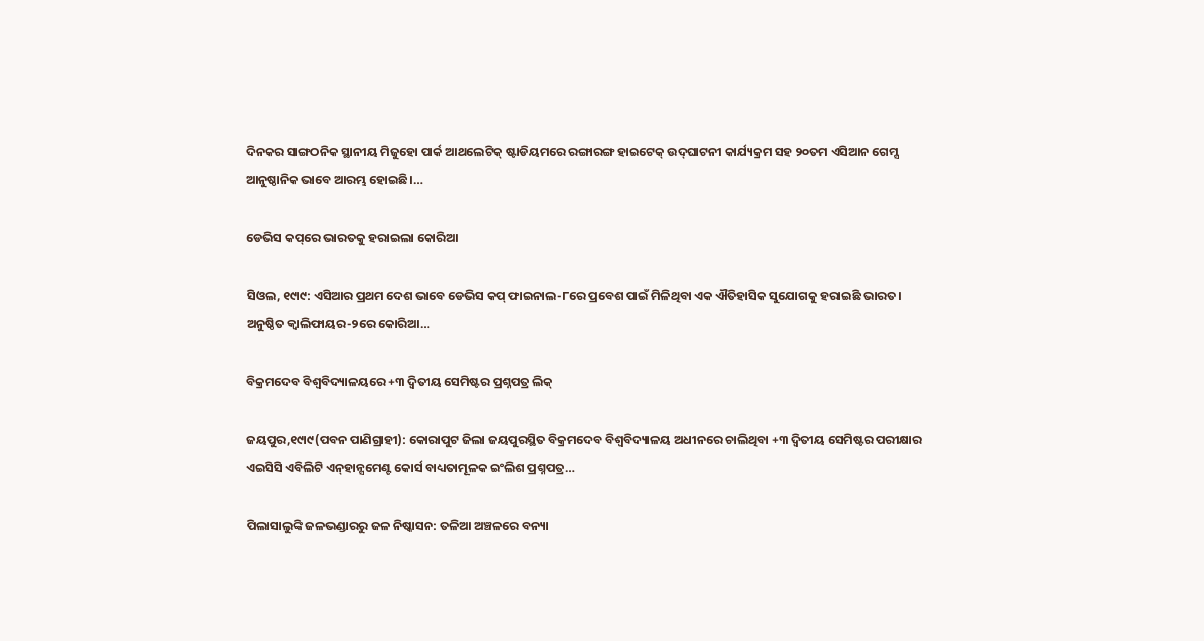ଦିନକର ସାଙ୍ଗଠନିକ ସ୍ଥାନୀୟ ମିଜୁହୋ ପାର୍କ ଆଥଲେଟିକ୍‌ ଷ୍ଟାଡିୟମରେ ରଙ୍ଗାରଙ୍ଗ ହାଇଟେକ୍‌ ଉଦ୍‌ଘାଟନୀ କାର୍ଯ୍ୟକ୍ରମ ସହ ୨୦ତମ ଏସିଆନ ଗେମ୍ସ ଆନୁଷ୍ଠାନିକ ଭାବେ ଆରମ୍ଭ ହୋଇଛି।…

ଡେଭିସ କପ୍‌ରେ ଭାରତକୁ ହରାଇଲା କୋରିଆ

ସିଓଲ, ୧୯ା୯: ଏସିଆର ପ୍ରଥମ ଦେଶ ଭାବେ ଡେଭିସ କପ୍‌ ଫାଇନାଲ-୮ରେ ପ୍ରବେଶ ପାଇଁ ମିଳିଥିବା ଏକ ଐତିହାସିକ ସୁଯୋଗକୁ ହରାଇଛି ଭାରତ। ଅନୁଷ୍ଠିତ କ୍ୱାଲିଫାୟର-୨ରେ କୋରିଆ…

ବିକ୍ରମଦେବ ବିଶ୍ୱବିଦ୍ୟାଳୟରେ +୩ ଦ୍ୱିତୀୟ ସେମିଷ୍ଟର ପ୍ରଶ୍ନପତ୍ର ଲିକ୍‌

ଜୟପୁର,୧୯ା୯(ପବନ ପାଣିଗ୍ରାହୀ): କୋରାପୁଟ ଜିଲା ଜୟପୁରସ୍ଥିତ ବିକ୍ରମଦେବ ବିଶ୍ୱବିଦ୍ୟାଳୟ ଅଧୀନରେ ଚାଲିଥିବା +୩ ଦ୍ବିତୀୟ ସେମିଷ୍ଟର ପରୀକ୍ଷାର ଏଇସିସି ଏବିଲିଟି ଏନ୍‌ହାନ୍ସମେଣ୍ଟ କୋର୍ସ ବାଧ୍ୟତାମୂଳକ ଇଂଲିଶ ପ୍ରଶ୍ନପତ୍ର…

ପିଲାସାଲୁଙ୍କି ଜଳଭଣ୍ଡାରରୁ ଜଳ ନିଷ୍କାସନ: ତଳିଆ ଅଞ୍ଚଳରେ ବନ୍ୟା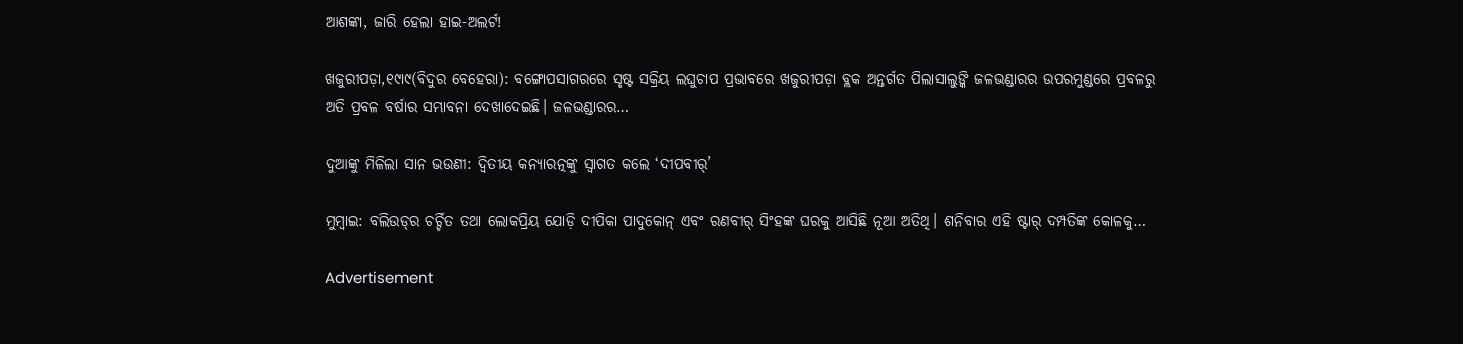ଆଶଙ୍କା, ଜାରି ହେଲା ହାଇ-ଅଲର୍ଟ!

ଖଜୁରୀପଡ଼ା,୧୯ା୯(ବିଦୁର ବେହେରା): ବଙ୍ଗୋପସାଗରରେ ସୃଷ୍ଟ ସକ୍ରିୟ ଲଘୁଚାପ ପ୍ରଭାବରେ ଖଜୁରୀପଡ଼ା ବ୍ଲକ ଅନ୍ତର୍ଗତ ପିଲାସାଲୁଙ୍କି ଜଳଭଣ୍ଡାରର ଉପରମୁଣ୍ଡରେ ପ୍ରବଳରୁ ଅତି ପ୍ରବଳ ବର୍ଷାର ସମ୍ଭାବନା ଦେଖାଦେଇଛି। ଜଳଭଣ୍ଡାରର…

ଦୁଆଙ୍କୁ ମିଳିଲା ସାନ ଭଉଣୀ: ଦ୍ୱିତୀୟ କନ୍ୟାରତ୍ନଙ୍କୁ ସ୍ୱାଗତ କଲେ ‘ଦୀପବୀର୍‌’

ମୁମ୍ବାଇ: ବଲିଉଡ୍‌ର ଚର୍ଚ୍ଚିତ ତଥା ଲୋକପ୍ରିୟ ଯୋଡ଼ି ଦୀପିକା ପାଦୁକୋନ୍‌ ଏବଂ ରଣବୀର୍‌ ସିଂହଙ୍କ ଘରକୁ ଆସିଛି ନୂଆ ଅତିଥି। ଶନିବାର ଏହି ଷ୍ଟାର୍‌ ଦମ୍ପତିଙ୍କ କୋଳକୁ…

Advertisement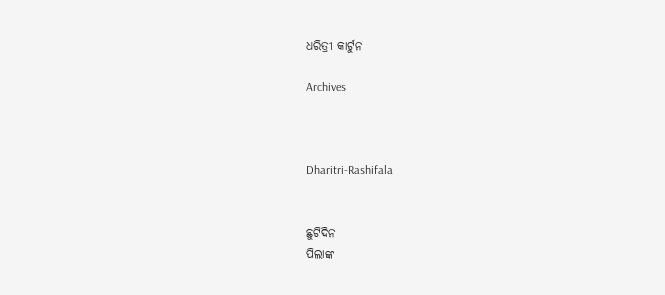ଧରିତ୍ରୀ କାର୍ଟୁନ

Archives



Dharitri-Rashifala


ଛୁଟିଦିନ
ପିଲାଙ୍କ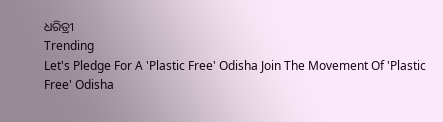ଧରିତ୍ରୀ
Trending
Let's Pledge For A 'Plastic Free' Odisha Join The Movement Of 'Plastic Free' Odisha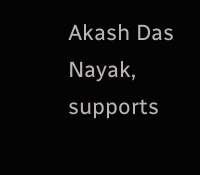Akash Das Nayak, supports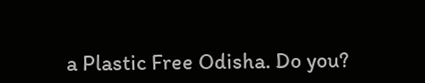a Plastic Free Odisha. Do you?